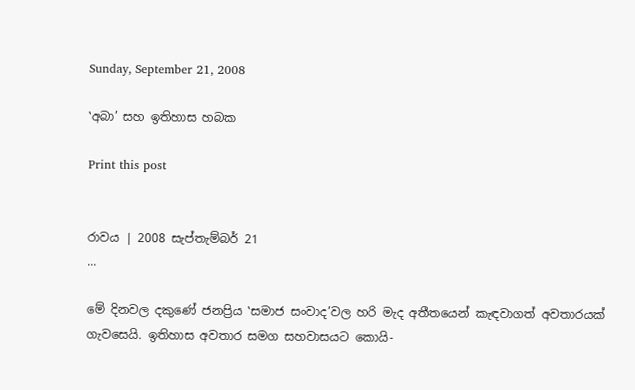Sunday, September 21, 2008

‛අබා’ සහ ඉතිහාස හබක

Print this post


රාවය | 2008 සැප්තැම්බර් 21
...

මේ දිනවල දකුණේ ජනප්‍රිය ‛සමාජ සංවාද’වල හරි මැද අතීතයෙන් කැඳවාගත් අවතාරයක් ගැවසෙයි. ඉතිහාස අවතාර සමග සහවාසයට කොයි-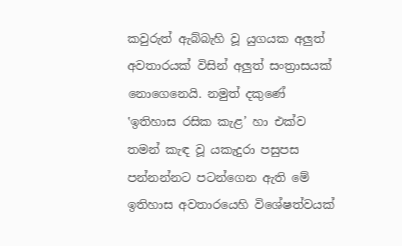කවුරුත් ඇබ්බැහි වූ යුගයක අලුත් අවතාරයක් විසින් අලුත් සංත්‍රාසයක් නොගෙනෙයි. නමුත් දකුණේ ‛ඉතිහාස රසික කැළ’ හා එක්ව තමන් කැඳ වූ යකැදුරා පසුපස පන්නන්නට පටන්ගෙන ඇති මේ ඉතිහාස අවතාරයෙහි විශේෂත්වයක්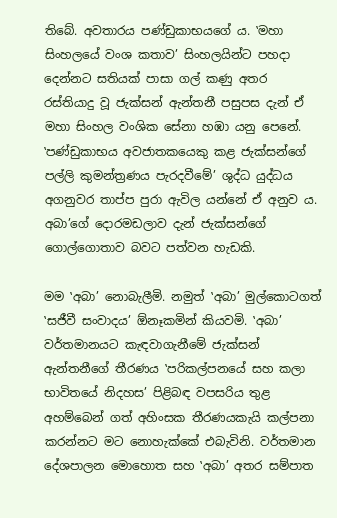තිබේ. අවතාරය පණ්ඩුකාභයගේ ය. ‛මහා සිංහලයේ වංශ කතාව’ සිංහලයින්ට පහදා දෙන්නට සතියක් පාසා ගල් කණු අතර රස්තියාදු වූ ජැක්සන් ඇන්තනී පසුපස දැන් ඒ මහා සිංහල වංශික සේනා හඹා යනු පෙනේ. ‛පණ්ඩුකාභය අවජාතකයෙකු කළ ජැක්සන්ගේ පල්ලි කුමන්ත්‍රණය පැරදවීමේ’ ශුද්ධ යුද්ධය අගනුවර තාප්ප පුරා ඇවිල යන්නේ ඒ අනුව ය. අබා’ගේ දොරමඩලාව දැන් ජැක්සන්ගේ ගොල්ගොතාව බවට පත්වන හැඩකි.

මම ‛අබා’ නොබැලීමි. නමුත් ‛අබා’ මුල්කොටගත් ‛සජීවී සංවාදය’ ඕනෑකමින් කියවමි. ‛අබා’ වර්තමානයට කැඳවාගැනීමේ ජැක්සන් ඇන්තනීගේ තීරණය ‛පරිකල්පනයේ සහ කලා භාවිතයේ නිදහස’ පිළිබඳ වපසරිය තුළ අහම්බෙන් ගත් අහිංසක තීරණයකැයි කල්පනා කරන්නට මට නොහැක්කේ එබැවිනි. වර්තමාන දේශපාලන මොහොත සහ ‛අබා’ අතර සම්පාත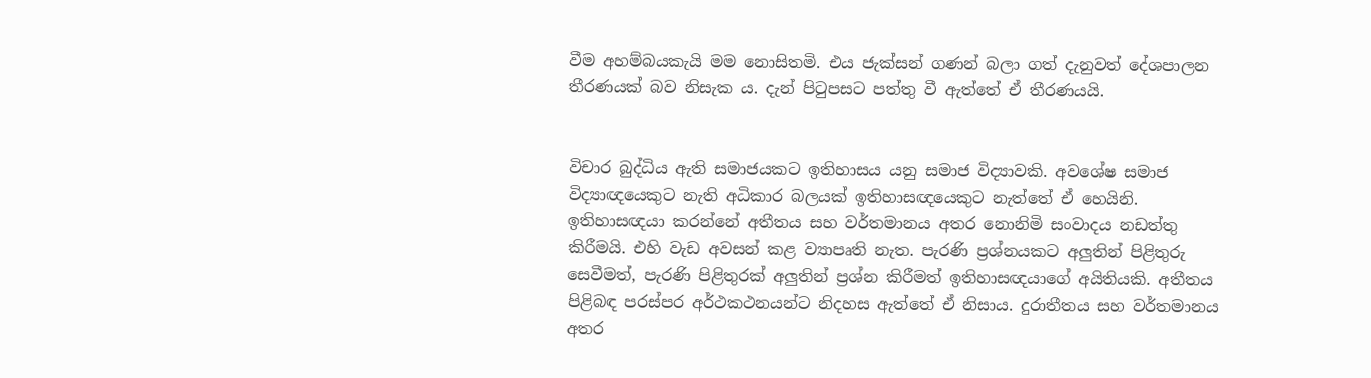වීම අහම්බයකැයි මම නොසිතමි. එය ජැක්සන් ගණන් බලා ගත් දැනුවත් දේශපාලන තීරණයක් බව නිසැක ය. දැන් පිටුපසට පත්තු වී ඇත්තේ ඒ තීරණයයි.


විචාර බුද්ධිය ඇති සමාජයකට ඉතිහාසය යනු සමාජ විද්‍යාවකි. අවශේෂ සමාජ විද්‍යාඥයෙකුට නැති අධිකාර බලයක් ඉතිහාසඥයෙකුට නැත්තේ ඒ හෙයිනි. ඉතිහාසඥයා කරන්නේ අතීතය සහ වර්තමානය අතර නොනිමි සංවාදය නඩත්තු කිරීමයි. එහි වැඩ අවසන් කළ ව්‍යාපෘති නැත. පැරණි ප්‍රශ්නයකට අලුතින් පිළිතුරු සෙවීමත්, පැරණි පිළිතුරක් අලුතින් ප්‍රශ්න කිරීමත් ඉතිහාසඥයාගේ අයිතියකි. අතීතය පිළිබඳ පරස්පර අර්ථකථනයන්ට නිදහස ඇත්තේ ඒ නිසාය. දුරාතීතය සහ වර්තමානය අතර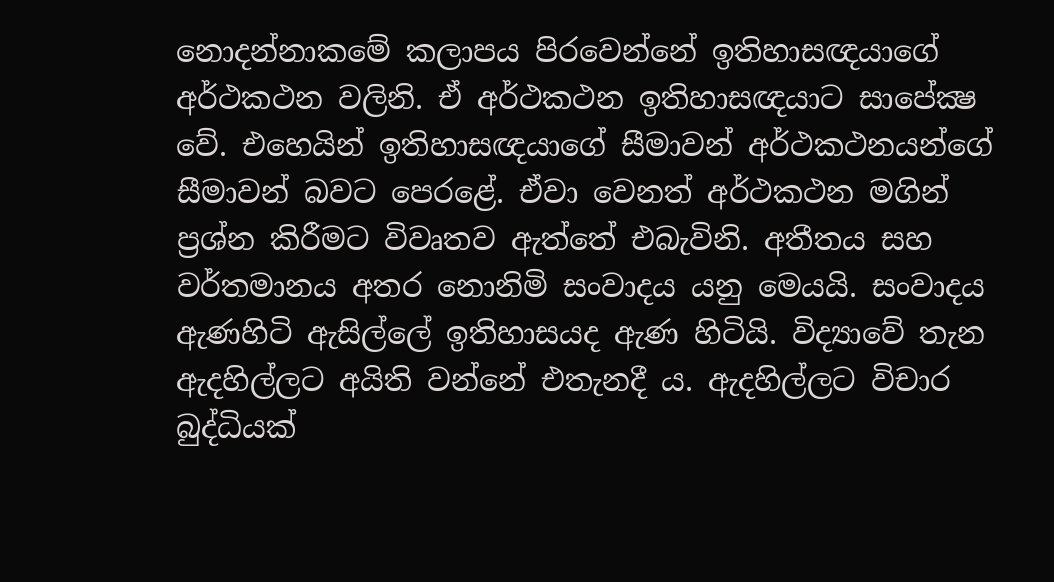නොදන්නාකමේ කලාපය පිරවෙන්නේ ඉතිහාසඥයාගේ අර්ථකථන වලිනි. ඒ අර්ථකථන ඉතිහාසඥයාට සාපේක්‍ෂ වේ. එහෙයින් ඉතිහාසඥයාගේ සීමාවන් අර්ථකථනයන්ගේ සීමාවන් බවට පෙරළේ. ඒවා වෙනත් අර්ථකථන මගින් ප්‍රශ්න කිරීමට විවෘතව ඇත්තේ එබැවිනි. අතීතය සහ වර්තමානය අතර නොනිමි සංවාදය යනු මෙයයි. සංවාදය ඇණහිටි ඇසිල්ලේ ඉතිහාසයද ඇණ හිටියි. විද්‍යාවේ තැන ඇදහිල්ලට අයිති වන්නේ එතැනදී ය. ඇදහිල්ලට විචාර බුද්ධියක්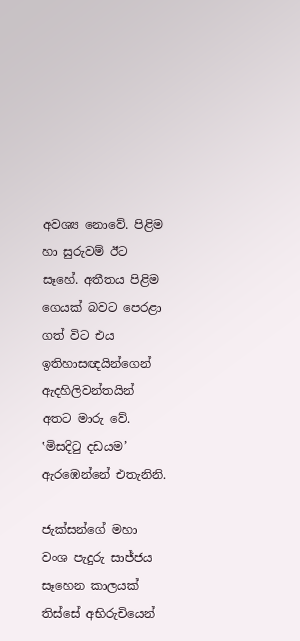අවශ්‍ය නොවේ. පිළිම හා සුරුවම් ඊට සෑහේ. අතීතය පිළිම ගෙයක් බවට පෙරළා ගත් විට එය ඉතිහාසඥයින්ගෙන් ඇදහිලිවන්තයින් අතට මාරු වේ. ‛මිසදිටු දඩයම’ ඇරඹෙන්නේ එතැනිනි.

ජැක්සන්ගේ මහා වංශ පැදුරු සාජ්ජය සෑහෙන කාලයක් තිස්සේ අභිරුචියෙන්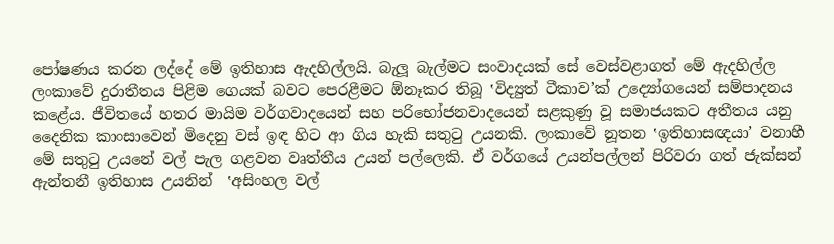පෝෂණය කරන ලද්දේ මේ ඉතිහාස ඇදහිල්ලයි. බැලූ බැල්මට සංවාදයක් සේ වෙස්වළාගත් මේ ඇදහිල්ල ලංකාවේ දුරාතීතය පිළිම ගෙයක් බවට පෙරළීමට ඕනෑකර තිබූ ‛විද්‍යුත් ටීකාව’ක් උද්‍යෝගයෙන් සම්පාදනය කළේය. ජීවිතයේ හතර මායිම වර්ගවාදයෙන් සහ පරිභෝජනවාදයෙන් සළකුණු වූ සමාජයකට අතීතය යනු දෛනික කාංසාවෙන් මිදෙනු වස් ඉඳ හිට ආ ගිය හැකි සතුටු උයනකි. ලංකාවේ නූතන ‛ඉතිහාසඥයා’ වනාහී මේ සතුටු උයනේ වල් පැල ගළවන වෘත්තීය උයන් පල්ලෙකි. ඒ වර්ගයේ උයන්පල්ලන් පිරිවරා ගත් ජැක්සන් ඇන්තනී ඉතිහාස උයනින්  ‛අසිංහල වල්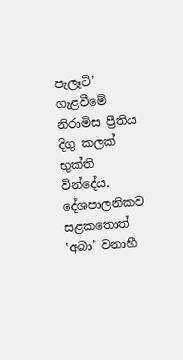පැලෑටි’ ගැළවීමේ නිරාමිස ප්‍රීතිය දිගු කලක් භුක්ති වින්දේය. දේශපාලනිකව සළකතොත් ‛අබා’ වනාහී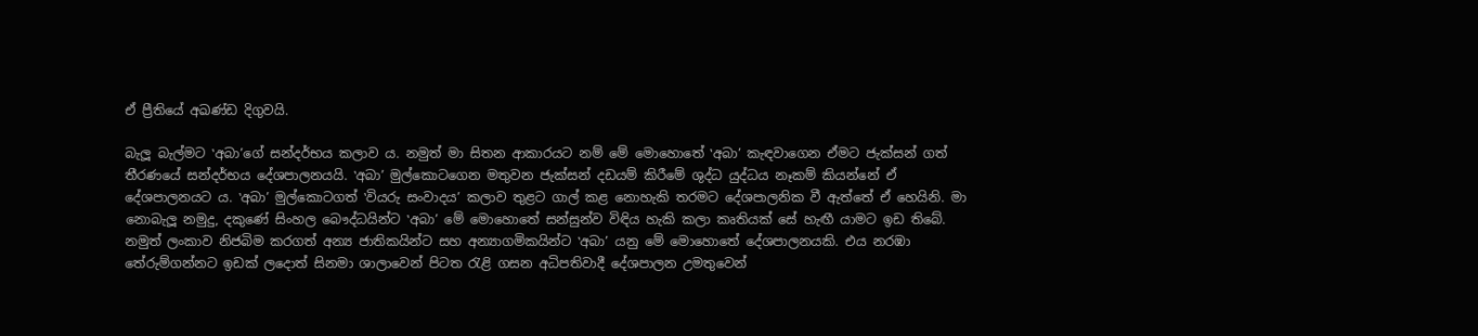ඒ ප්‍රීතියේ අඛණ්ඩ දිගුවයි.

බැලූ බැල්මට ‛අබා’ගේ සන්දර්භය කලාව ය. නමුත් මා සිතන ආකාරයට නම් මේ මොහොතේ ‛අබා’ කැඳවාගෙන ඒමට ජැක්සන් ගත් තීරණයේ සන්දර්භය දේශපාලනයයි. ‛අබා’ මුල්කොටගෙන මතුවන ජැක්සන් දඩයම් කිරීමේ ශුද්ධ යුද්ධය නෑකම් කියන්නේ ඒ දේශපාලනයට ය. ‛අබා’ මුල්කොටගත් ‛වියරු සංවාදය’ කලාව තුළට ගාල් කළ නොහැකි තරමට දේශපාලනික වී ඇත්තේ ඒ හෙයිනි. මා නොබැලූ නමුදු, දකුණේ සිංහල බෞද්ධයින්ට ‛අබා’ මේ මොහොතේ සන්සුන්ව විඳිය හැකි කලා කෘතියක් සේ හැඟී යාමට ඉඩ තිබේ. නමුත් ලංකාව නිජබිම කරගත් අන්‍ය ජාතිකයින්ට සහ අන්‍යාගමිකයින්ට ‛අබා’ යනු මේ මොහොතේ දේශපාලනයකි. එය නරඹා තේරුම්ගන්නට ඉඩක් ලදොත් සිනමා ශාලාවෙන් පිටත රැළි ගසන අධිපතිවාදී දේශපාලන උමතුවෙන්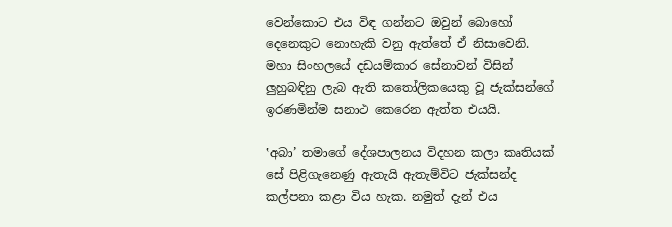වෙන්කොට එය විඳ ගන්නට ඔවුන් බොහෝ දෙනෙකුට නොහැකි වනු ඇත්තේ ඒ නිසාවෙනි. මහා සිංහලයේ දඩයම්කාර සේනාවන් විසින් ලුහුබඳිනු ලැබ ඇති කතෝලිකයෙකු වූ ජැක්සන්ගේ ඉරණමින්ම සනාථ කෙරෙන ඇත්ත එයයි.

‛අබා’ තමාගේ දේශපාලනය විදහන කලා කෘතියක් සේ පිළිගැනෙණු ඇතැයි ඇතැම්විට ජැක්සන්ද කල්පනා කළා විය හැක. නමුත් දැන් එය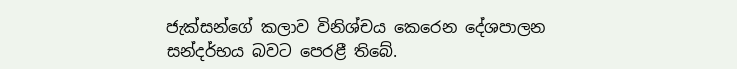ජැක්සන්ගේ කලාව විනිශ්චය කෙරෙන දේශපාලන සන්දර්භය බවට පෙරළී තිබේ.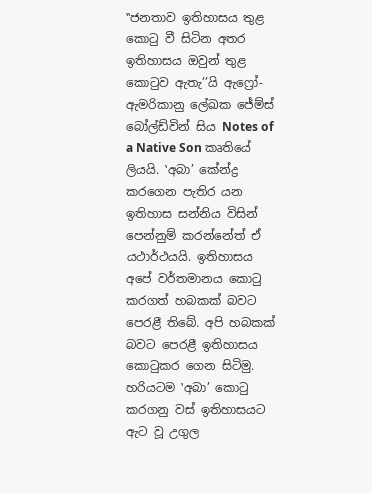‛‛ජනතාව ඉතිහාසය තුළ කොටු වී සිටින අතර ඉතිහාසය ඔවුන් තුළ කොටුව ඇතැ’’යි ඇෆ්‍රෝ-ඇමරිකානු ලේඛක ජේම්ස් බෝල්ඩ්වින් සිය Notes of a Native Son කෘතියේ ලියයි. ‛අබා’ කේන්ද්‍ර කරගෙන පැතිර යන ඉතිහාස සන්නිය විසින් පෙන්නුම් කරන්නේත් ඒ යථාර්ථයයි. ඉතිහාසය අපේ වර්තමානය කොටු කරගත් හබකක් බවට පෙරළී තිබේ. අපි හබකක් බවට පෙරළී ඉතිහාසය කොටුකර ගෙන සිටිමු. හරියටම ‛අබා’ කොටු කරගනු වස් ඉතිහාසයට  ඇට වූ උගුල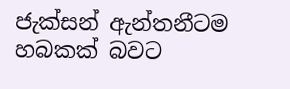ජැක්සන් ඇන්තනීටම හබකක් බවට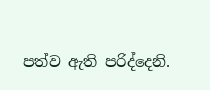පත්ව ඇති පරිද්දෙනි.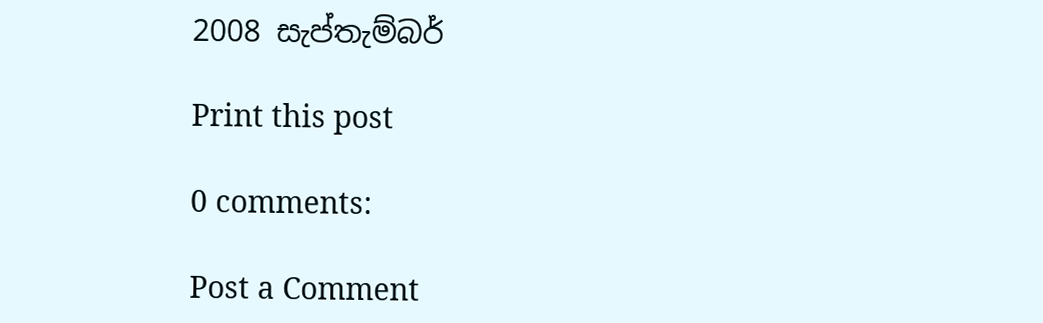2008 සැප්තැම්බර්

Print this post

0 comments:

Post a Comment